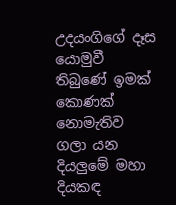උදයංගිගේ දෑස යොමුවී තිබුණේ ඉමක් කොණක් නොමැතිව ගලා යන දියලුමේ මහා දියකඳ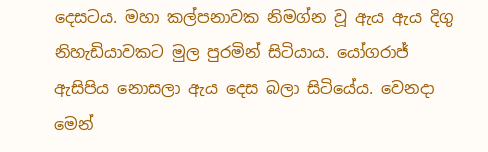දෙසටය. මහා කල්පනාවක නිමග්න වූ ඇය ඇය දිගු නිහැඩියාවකට මුල පුරමින් සිටියාය. යෝගරාජ් ඇසිපිය නොසලා ඇය දෙස බලා සිටියේය. වෙනදා මෙන්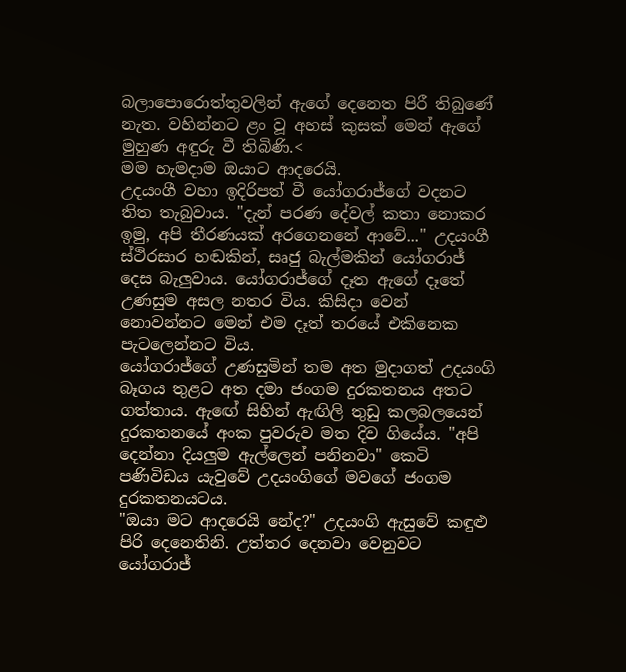බලාපොරොත්තුවලින් ඇගේ දෙනෙත පිරී තිබුණේ නැත. වහින්නට ළං වූ අහස් කුසක් මෙන් ඇගේ මුහුණ අඳුරු වී තිබිණි.<
මම හැමදාම ඔයාට ආදරෙයි.
උදයංගී වහා ඉදිරිපත් වී යෝගරාජ්ගේ වදනට තිත තැබුවාය. "දැන් පරණ දේවල් කතා නොකර ඉමු, අපි තීරණයක් අරගෙනනේ ආවේ..." උදයංගී ස්ථිරසාර හඬකින්, සෘජු බැල්මකින් යෝගරාජ් දෙස බැලුවාය. යෝගරාජ්ගේ දෑත ඇගේ දෑතේ උණසුම අසල නතර විය. කිසිදා වෙන් නොවන්නට මෙන් එම දෑත් තරයේ එකිනෙක පැටලෙන්නට විය.
යෝගරාජ්ගේ උණසුමින් තම අත මුදාගත් උදයංගි බෑගය තුළට අත දමා ජංගම දුරකතනය අතට ගත්තාය. ඇඟේ සිහින් ඇඟිලි තුඩු කලබලයෙන් දුරකතනයේ අංක පුවරුව මත දිව ගියේය. "අපි දෙන්නා දියලුම ඇල්ලෙන් පනිනවා" කෙටි පණිවිඩය යැවුවේ උදයංගිගේ මවගේ ජංගම දුරකතනයටය.
"ඔයා මට ආදරෙයි නේද?" උදයංගි ඇසුවේ කඳුළු පිරි දෙනෙතිනි. උත්තර දෙනවා වෙනුවට යෝගරාජ්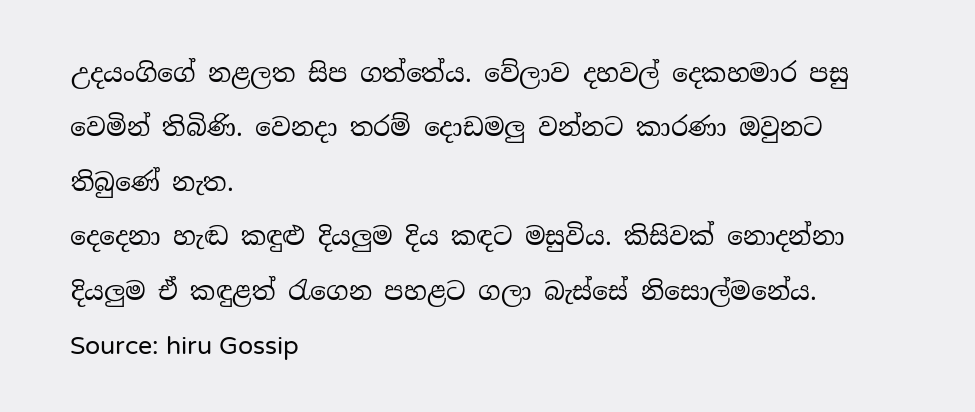උදයංගිගේ නළලත සිප ගත්තේය. වේලාව දහවල් දෙකහමාර පසු වෙමින් තිබිණි. වෙනදා තරම් දොඩමලු වන්නට කාරණා ඔවුනට තිබුණේ නැත.
දෙදෙනා හැඬ කඳුළු දියලුම දිය කඳට මසුවිය. කිසිවක් නොදන්නා දියලුම ඒ කඳුළත් රැගෙන පහළට ගලා බැස්සේ නිසොල්මනේය.
Source: hiru Gossip